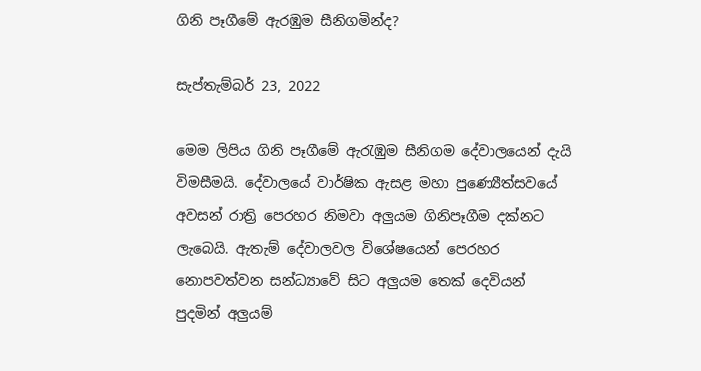ගිනි පෑගීමේ ඇරඹුම සීනිගමින්ද?

සැප්තැම්බර් 23, 2022

මෙම ලිපිය ගිනි පෑගීමේ ඇරැඹුම සීනිගම දේවාලයෙන් දැයි විමසීමයි. දේවාලයේ වාර්ෂික ඇසළ මහා පුණ්‍යෙීත්සවයේ අවසන් රාත්‍රි පෙරහර නිමවා අලුයම ගිනිපෑගීම දක්නට ලැබෙයි. ඇතැම් දේවාලවල විශේෂයෙන් පෙරහර නොපවත්වන සන්ධ්‍යාවේ සිට අලුයම තෙක් දෙවියන් පුදමින් අලුයම්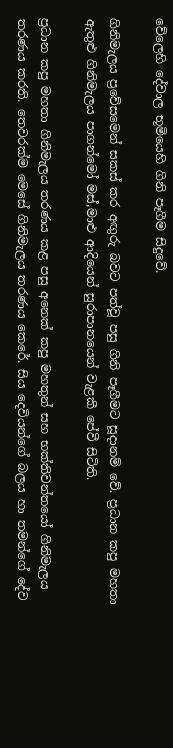වේලෙහි දේවාල භූමියෙහි ගිනි පෑගීම සිදුවේ.

ගිනිමැලය ප්‍රවේසමෙන් සකස් කර අඟුරු බවට පත්වූ පසු ගිනි පෑගීමට සූදානම් වේ. ප්‍රධාන කපු මහතා ඇතුළු ගිනිමැලය පාගන්මෝ මස්,මාළු ආදියෙන් සුරාපානයෙන් වැළකී පේවී සිටිති.

ප්‍රධාන කපු මහතා ගිනිමැලය තරණය කළ පසු අනෙක් කපු මහතුන් සහ භක්තිවන්තයෝ ගිනිමැලය තරණය කරති. තෙවරක්ම මෙසේ ගිනිමැලය තරණය කෙරේ. සිය දෙවියන්ගේ බලය හා තමන්ගේ දේව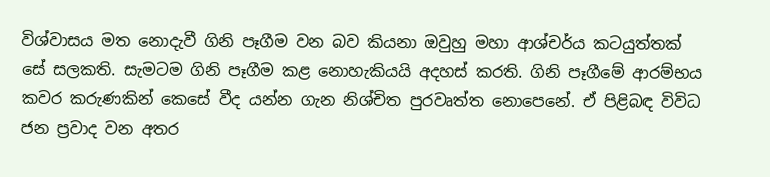විශ්වාසය මත නොදැවී ගිනි පෑගීම වන බව කියනා ඔවුහු මහා ආශ්චර්ය කටයුත්තක් සේ සලකති. සැමටම ගිනි පෑගීම කළ නොහැකියයි අදහස් කරති. ගිනි පෑගීමේ ආරම්භය කවර කරුණකින් කෙසේ වීද යන්න ගැන නිශ්චිත පුරවෘත්ත නොපෙනේ. ඒ පිළිබඳ විවිධ ජන ප්‍රවාද වන අතර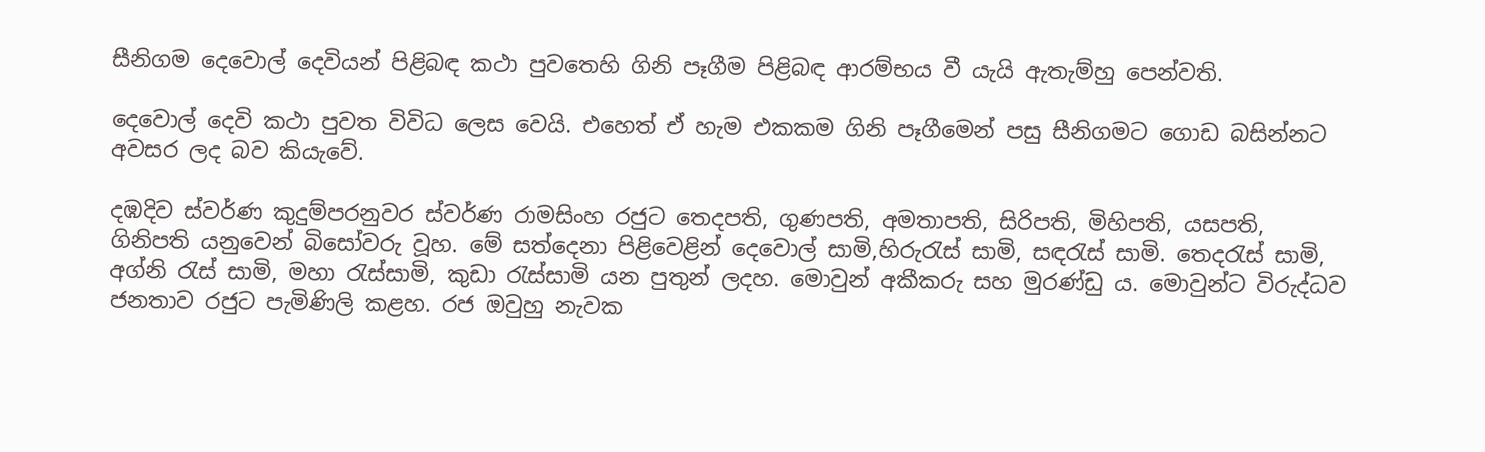සීනිගම දෙවොල් දෙවියන් පිළිබඳ කථා පුවතෙහි ගිනි පෑගීම පිළිබඳ ආරම්භය වී යැයි ඇතැම්හු පෙන්වති.

දෙවොල් දෙවි කථා පුවත විවිධ ලෙස වෙයි. එහෙත් ඒ හැම එකකම ගිනි පෑගීමෙන් පසු සීනිගමට ගොඩ බසින්නට අවසර ලද බව කියැවේ.

දඹදිව ස්වර්ණ කුදුම්පරනුවර ස්වර්ණ රාමසිංහ රජුට තෙදපති, ගුණපති, අමතාපති, සිරිපති, මිහිපති, යසපති, ගිනිපති යනුවෙන් බිසෝවරු වූහ. මේ සත්දෙනා පිළිවෙළින් දෙවොල් සාමි,හිරුරැස් සාමි, සඳරැස් සාමි. තෙදරැස් සාමි, අග්නි රැස් සාමි, මහා රැස්සාමි, කුඩා රැස්සාමි යන පුතුන් ලදහ. මොවුන් අකීකරු සහ මුරණ්ඩු ය. මොවුන්ට විරුද්ධව ජනතාව රජුට පැමිණිලි කළහ. රජ ඔවුහු නැවක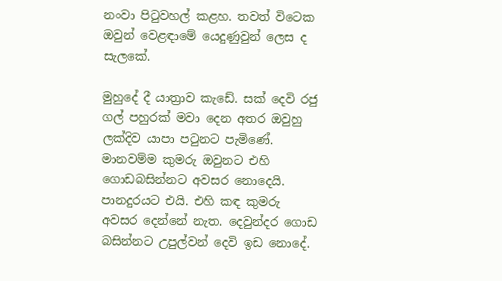නංවා පිටුවහල් කළහ. තවත් විටෙක ඔවුන් වෙළඳාමේ යෙදුණුවුන් ලෙස ද සැලකේ.

මුහුදේ දී යාත්‍රාව කැඩේ. සක් දෙවි රජු ගල් පහුරක් මවා දෙන අතර ඔවුහු ලක්දිව යාපා පටුනට පැමිණේ. මානවම්ම කුමරු ඔවුනට එහි ගොඩබසින්නට අවසර නොදෙයි. පානදුරයට එයි. එහි කඳ කුමරු අවසර දෙන්නේ නැත. දෙවුන්දර ගොඩ බසින්නට උපුල්වන් දෙවි ඉඩ නොදේ.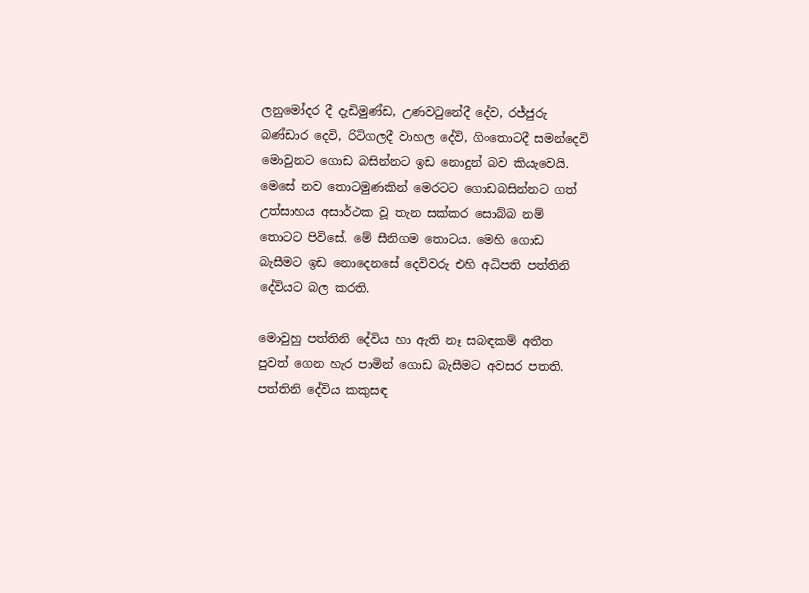ලනුමෝදර දී දැඩිමුණ්ඩ, උණවටුනේදී දේව, රජ්ජුරු බණ්ඩාර දෙවි, රිටිගලදී වාහල දේවි, ගිංතොටදී සමන්දෙවි මොවුනට ගොඩ බසින්නට ඉඩ නොදුන් බව කියැවෙයි. මෙසේ නව තොටමුණකින් මෙරටට ගොඩබසින්නට ගත් උත්සාහය අසාර්ථක වූ තැන සක්කර සොබ්බ නම් තොටට පිවිසේ. මේ සීනිගම තොටය. මෙහි ගොඩ බැසීමට ඉඩ නොදෙනසේ දෙවිවරු එහි අධිපති පත්තිනි දේවියට බල කරති.

මොවුහු පත්තිනි දේවිය හා ඇති නෑ සබඳකම් අතීත පුවත් ගෙන හැර පාමින් ගොඩ බැසීමට අවසර පතති. පත්තිනි දේවිය කකුසඳ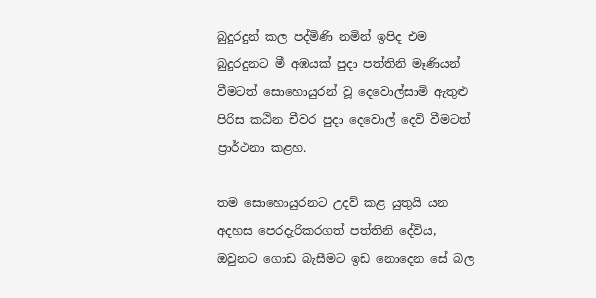බුදුරදුන් කල පද්මිණි නමින් ඉපිද එම බුදුරදුනට මී අඹයක් පුදා පත්තිනි මෑණියන් වීමටත් සොහොයුරන් වූ දෙවොල්සාමි ඇතුළු පිරිස කඨින චීවර පුදා දෙවොල් දෙවි වීමටත් ප්‍රාර්ථනා කළහ.

තම සොහොයුරනට උදව් කළ යුතුයි යන අදහස පෙරදැරිකරගත් පත්තිනි දේවිය, ඔවුනට ගොඩ බැසීමට ඉඩ නොදෙන සේ බල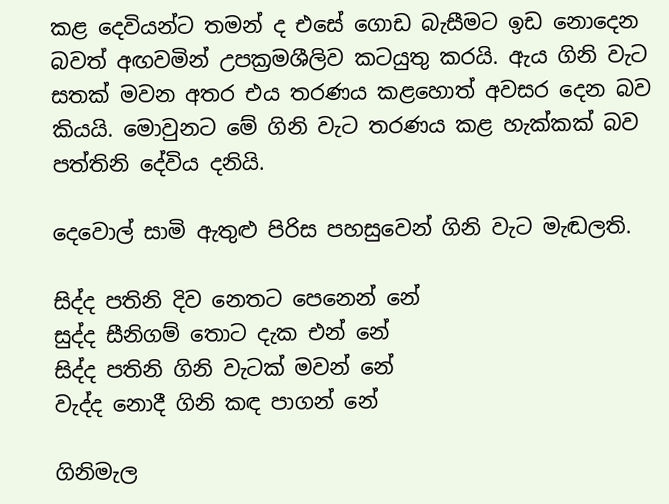කළ දෙවියන්ට තමන් ද එසේ ගොඩ බැසීමට ඉඩ නොදෙන බවත් අඟවමින් උපක්‍රමශීලිව කටයුතු කරයි. ඇය ගිනි වැට සතක් මවන අතර එය තරණය කළහොත් අවසර දෙන බව කියයි. මොවුනට මේ ගිනි වැට තරණය කළ හැක්කක් බව පත්තිනි දේවිය දනියි.

දෙවොල් සාමි ඇතුළු පිරිස පහසුවෙන් ගිනි වැට මැඬලති.

සිද්ද පතිනි දිව නෙතට පෙනෙන් නේ
සුද්ද සීනිගම් තොට දැක එන් නේ
සිද්ද පතිනි ගිනි වැටක් මවන් නේ
වැද්ද නොදී ගිනි කඳ පාගන් නේ

ගිනිමැල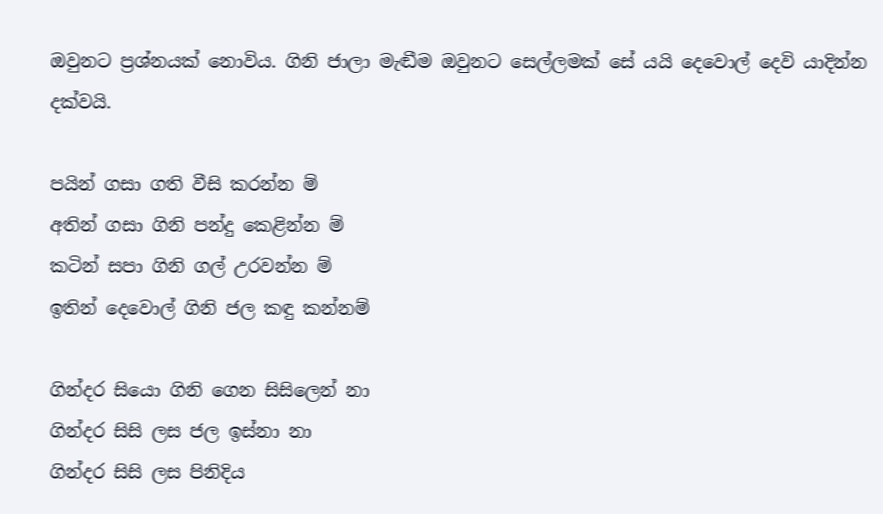ඔවුනට ප්‍රශ්නයක් නොවිය. ගිනි ජාලා මැඬීම ඔවුනට සෙල්ලමක් සේ යයි දෙවොල් දෙවි යාදින්න දක්වයි.

පයින් ගසා ගති වීසි කරන්න ම්
අතින් ගසා ගිනි පන්දු කෙළින්න ම්
කටින් සපා ගිනි ගල් උරවන්න ම්
ඉතින් දෙවොල් ගිනි ජල කඳු කන්නම්

ගින්දර සියො ගිනි ගෙන සිසිලෙන් නා
ගින්දර සිසි ලස ජල ඉස්නා නා
ගින්දර සිසි ලස පිනිදිය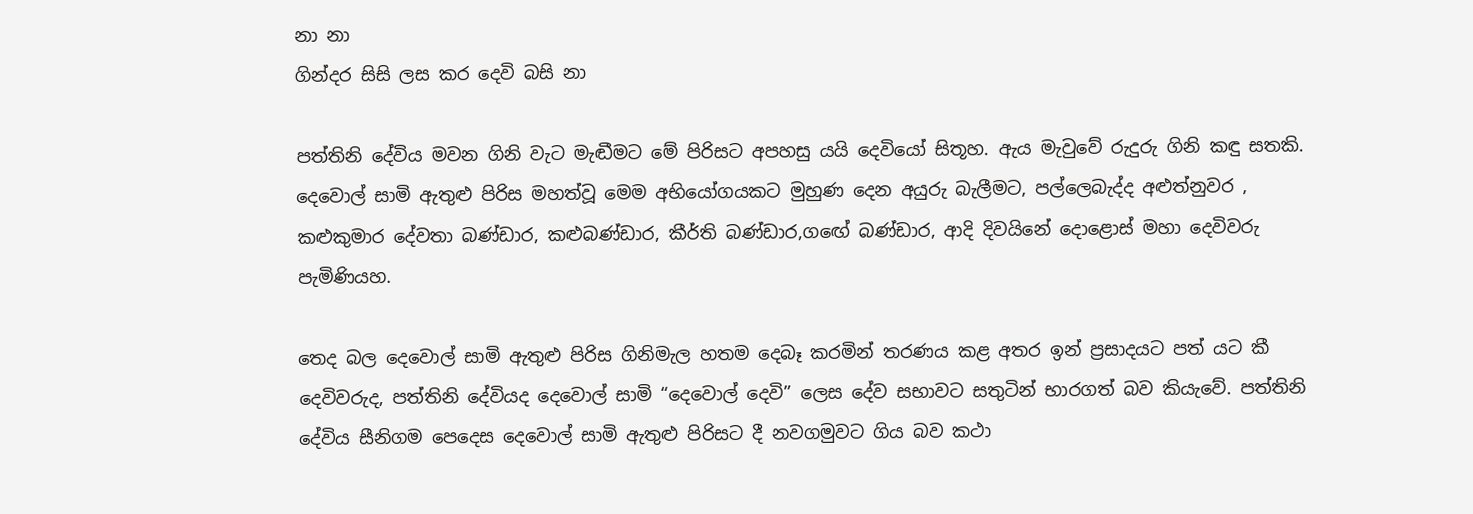නා නා
ගින්දර සිසි ලස කර දෙවි බසි නා

පත්තිනි දේවිය මවන ගිනි වැට මැඬීමට මේ පිරිසට අපහසු යයි දෙවියෝ සිතූහ. ඇය මැවුවේ රුදුරු ගිනි කඳු සතකි. දෙවොල් සාමි ඇතුළු පිරිස මහත්වූ මෙම අභියෝගයකට මුහුණ දෙන අයුරු බැලීමට, පල්ලෙබැද්ද අළුත්නුවර , කළුකුමාර දේවතා බණ්ඩාර, කළුබණ්ඩාර, කීර්ති බණ්ඩාර,ගඟේ බණ්ඩාර, ආදි දිවයිනේ දොළොස් මහා දෙවිවරු පැමිණියහ.

තෙද බල දෙවොල් සාමි ඇතුළු පිරිස ගිනිමැල හතම දෙබෑ කරමින් තරණය කළ අතර ඉන් ප්‍රසාදයට පත් යට කී දෙවිවරුද, පත්තිනි දේවියද දෙවොල් සාමි “දෙවොල් දෙවි” ලෙස දේව සභාවට සතුටින් භාරගත් බව කියැවේ. පත්තිනි දේවිය සීනිගම පෙදෙස දෙවොල් සාමි ඇතුළු පිරිසට දී නවගමුවට ගිය බව කථා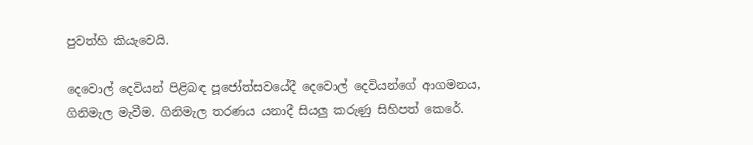පුවත්හි කියැවෙයි.

දෙවොල් දෙවියන් පිළිබඳ පූජෝත්සවයේදී දෙවොල් දෙවියන්ගේ ආගමනය, ගිනිමැල මැවීම. ගිනිමැල තරණය යනාදී සියලු කරුණු සිහිපත් කෙරේ.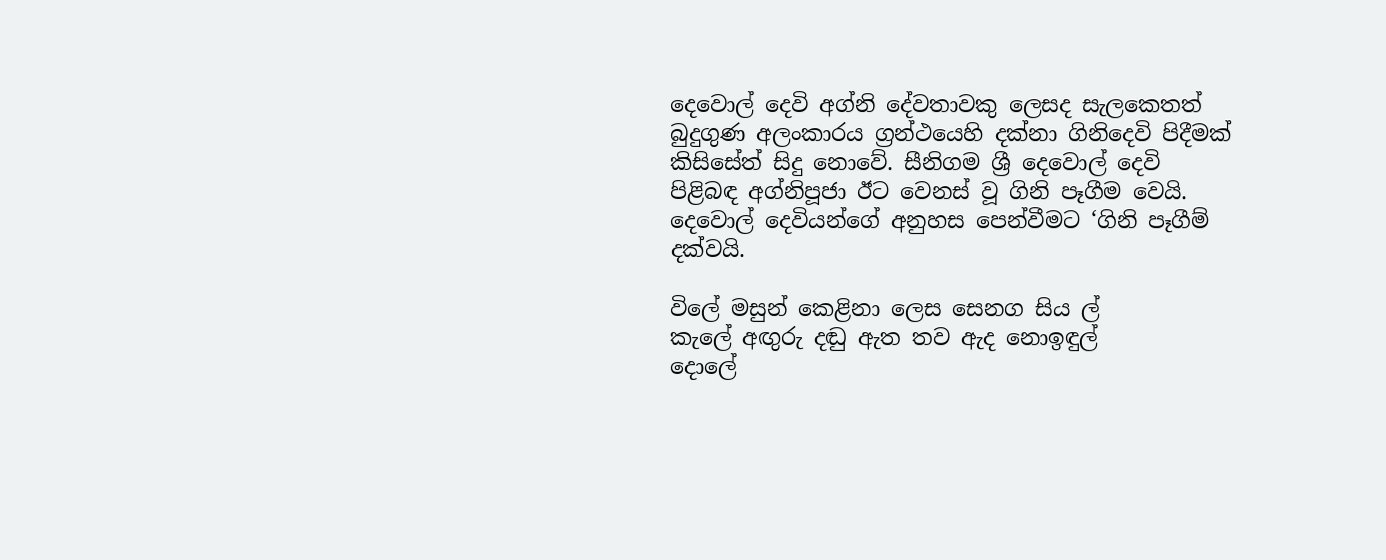දෙවොල් දෙවි අග්නි දේවතාවකු ලෙසද සැලකෙතත් බුදුගුණ අලංකාරය ග්‍රන්ථයෙහි දක්නා ගිනිදෙවි පිදීමක් කිසිසේත් සිදු නොවේ. සීනිගම ශ්‍රී දෙවොල් දෙවි පිළිබඳ අග්නිපූජා ඊට වෙනස් වූ ගිනි පෑගීම වෙයි. දෙවොල් දෙවියන්ගේ අනුහස පෙන්වීමට ‘ගිනි පෑගීම් දක්වයි.

විලේ මසුන් කෙළිනා ලෙස සෙනග සිය ල්
කැලේ අඟුරු දඬු ඇත තව ඇද නොඉඳුල්
දොලේ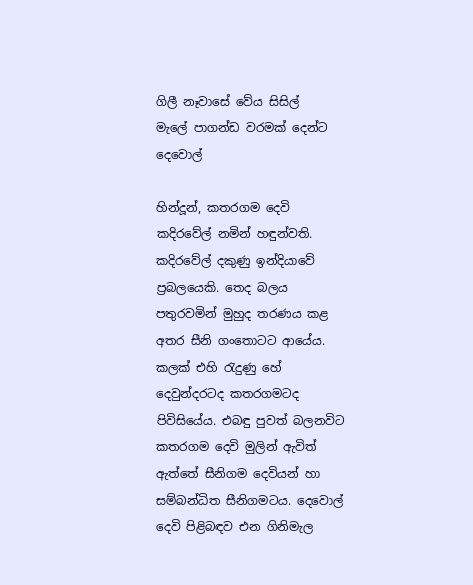ගිලී නෑවාසේ වේය සිසිල්
මැලේ පාගන්ඩ වරමක් දෙන්ට දෙවොල්

හින්දූන්, කතරගම දෙවි කදිරවේල් නමින් හඳුන්වති. කදිරවේල් දකුණු ඉන්දියාවේ ප්‍රබලයෙකි. තෙද බලය පතුරවමින් මුහුද තරණය කළ අතර සීනි ගංතොටට ආයේය. කලක් එහි රැදුණු හේ දෙවුන්දරටද කතරගමටද පිවිසියේය. එබඳු පුවත් බලනවිට කතරගම දෙවි මුලින් ඇවිත් ඇත්තේ සීනිගම දෙවියන් හා සම්බන්ධිත සීනිගමටය. දෙවොල් දෙවි පිළිබඳව එන ගිනිමැල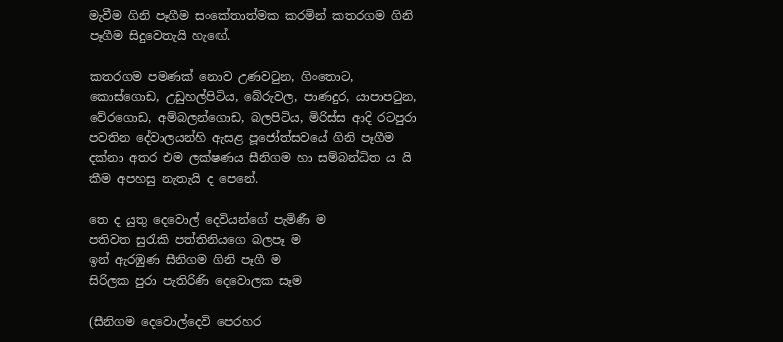මැවීම ගිනි පෑගීම සංකේතාත්මක කරමින් කතරගම ගිනි පෑගීම සිදුවෙතැයි හැඟේ.

කතරගම පමණක් නොව උණවටුන, ගිංතොට, කොස්ගොඩ, උඩුහල්පිටිය, බේරුවල, පාණදුර, යාපාපටුන, වේරගොඩ, අම්බලන්ගොඩ, බලපිටිය, මිරිස්ස ආදි රටපුරා පවතින දේවාලයන්හි ඇසළ පූජෝත්සවයේ ගිනි පෑගීම දක්නා අතර එම ලක්ෂණය සීනිගම හා සම්බන්ධිත ය යි කීම අපහසු නැතැයි ද පෙනේ.

තෙ ද යුතු දෙවොල් දෙවියන්ගේ පැමිණී ම
පතිවත සුරැකි පත්තිනියගෙ බලපෑ ම
ඉන් ඇරඹුණ සීනිගම ගිනි පෑගී ම
සිරිලක පුරා පැතිරිණි දෙවොලක සෑම

(සීනිගම දෙවොල්දෙවි පෙරහර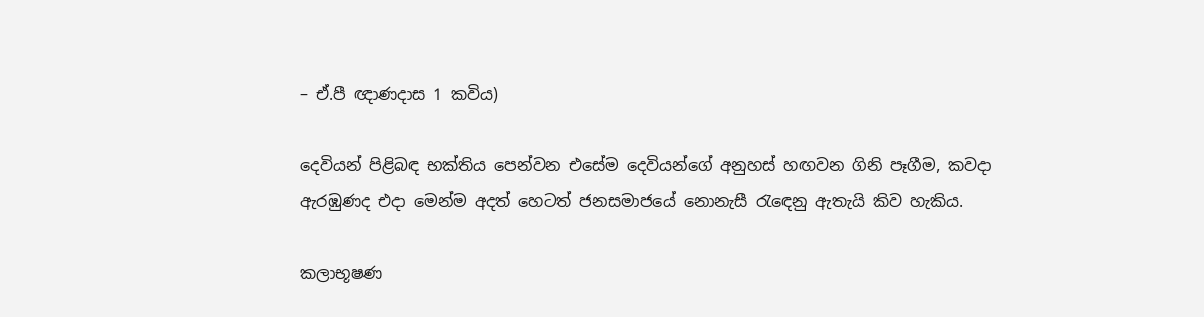– ඒ.පී ඥාණදාස 1 කවිය)

දෙවියන් පිළිබඳ භක්තිය පෙන්වන එසේම දෙවියන්ගේ අනුහස් හඟවන ගිනි පෑගීම, කවදා ඇරඹුණද එදා මෙන්ම අදත් හෙටත් ජනසමාජයේ නොනැසී රැඳෙනු ඇතැයි කිව හැකිය.

කලාභූෂණ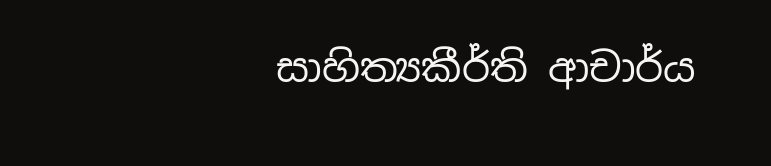සාහිත්‍යකීර්ති ආචාර්ය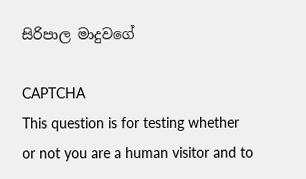සිරිපාල මාදුවගේ

CAPTCHA
This question is for testing whether or not you are a human visitor and to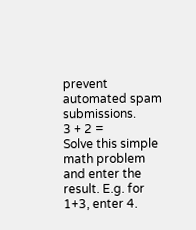prevent automated spam submissions.
3 + 2 =
Solve this simple math problem and enter the result. E.g. for 1+3, enter 4.